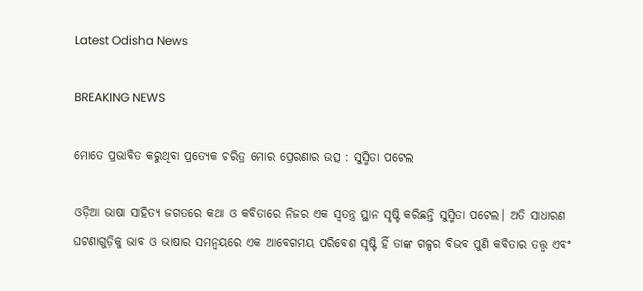Latest Odisha News

BREAKING NEWS

ମୋତେ ପ୍ରଭାବିତ କରୁଥିବା ପ୍ରତ୍ୟେକ ଚରିତ୍ର ମୋର ପ୍ରେରଣାର ଉତ୍ସ : ସୁସ୍ମିତା ପଟେଲ

ଓଡ଼ିଆ ଭାଷା ସାହିତ୍ୟ ଜଗତରେ କଥା ଓ କବିତାରେ ନିଜର ଏକ ସ୍ୱତନ୍ତ୍ର ସ୍ଥାନ ସୃଷ୍ଟି କରିଛନ୍ତି ସୁସ୍ମିତା ପଟେଲ। ଅତି ସାଧାରଣ ଘଟଣାଗୁଡ଼ିକୁ ଭାବ ଓ ଭାଷାର ସମନ୍ୱୟରେ ଏକ ଆବେଗମୟ ପରିବେଶ ସୃଷ୍ଟି ହିଁ ତାଙ୍କ ଗଳ୍ପର ବିଭବ ପୁଣି କବିତାର ତତ୍ତ୍ୱ ଏବଂ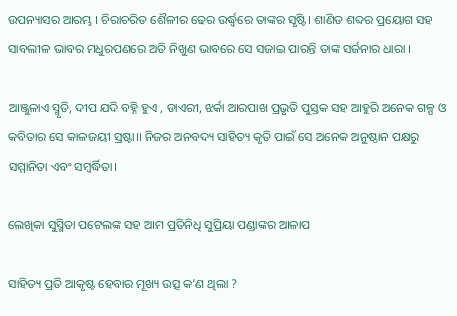ଉପନ୍ୟାସର ଆରମ୍ଭ । ଚିରାଚରିତ ଶୈଳୀର ଢେର ଉର୍ଦ୍ଧ୍ବରେ ତାଙ୍କର ସୃଷ୍ଟି। ଶାଣିତ ଶବ୍ଦର ପ୍ରୟୋଗ ସହ ସାବଲୀଳ ଭାବର ମଧୁରପଣରେ ଅତି ନିଖୁଣ ଭାବରେ ସେ ସଜାଇ ପାରନ୍ତି ତାଙ୍କ ସର୍ଜନାର ଧାରା ।

ଆଞ୍ଜୁଳାଏ ସ୍ମୃତି, ଦୀପ ଯଦି ବହ୍ନି ହୁଏ , ଡାଏରୀ, ଝର୍କା ଆରପାଖ ପ୍ରଭୃତି ପୁସ୍ତକ ସହ ଆହୁରି ଅନେକ ଗଳ୍ପ ଓ କବିତାର ସେ କାଳଜୟୀ ସ୍ରଷ୍ଟା।। ନିଜର ଅନବଦ୍ୟ ସାହିତ୍ୟ କୃତି ପାଇଁ ସେ ଅନେକ ଅନୁଷ୍ଠାନ ପକ୍ଷରୁ ସମ୍ମାନିତା ଏବଂ ସମ୍ବର୍ଦ୍ଧିତା।

ଲେଖିକା ସୁସ୍ମିତା ପଟେଲଙ୍କ ସହ ଆମ ପ୍ରତିନିଧି ସୁପ୍ରିୟା ପଣ୍ଡାଙ୍କର ଆଳାପ

ସାହିତ୍ୟ ପ୍ରତି ଆକୃଷ୍ଟ ହେବାର ମୂଖ୍ୟ ଉତ୍ସ କ’ଣ ଥିଲା ?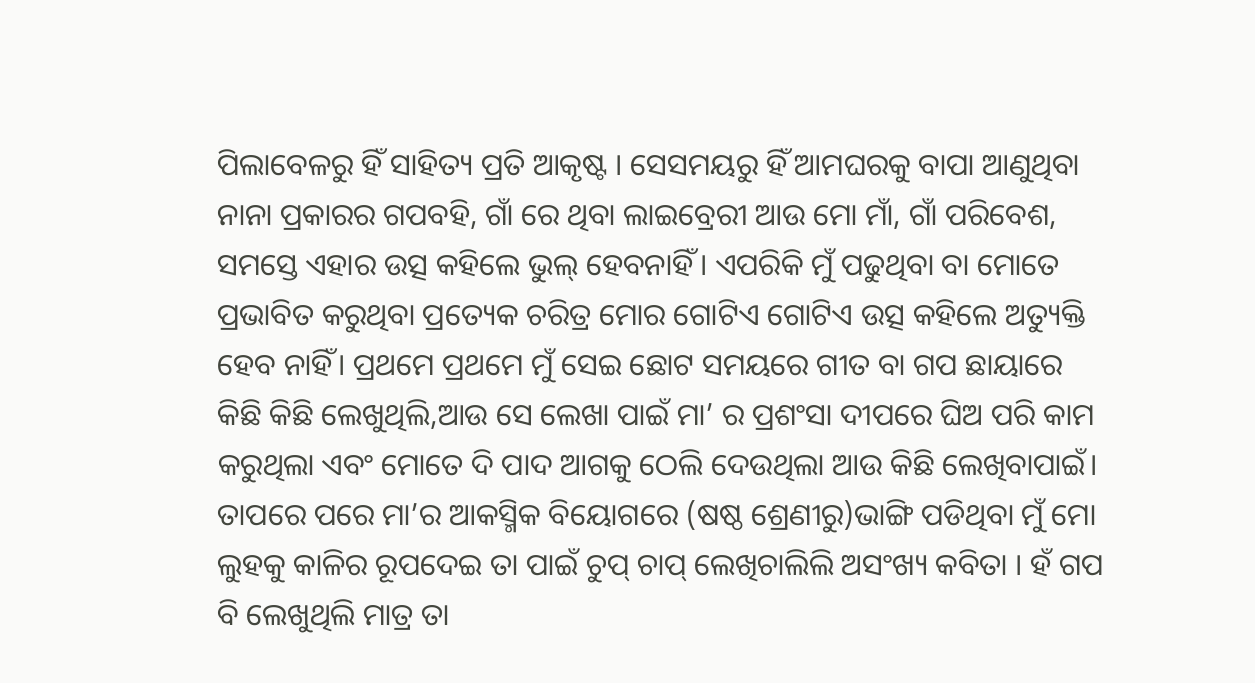ପିଲାବେଳରୁ ହିଁ ସାହିତ୍ୟ ପ୍ରତି ଆକୃଷ୍ଟ । ସେସମୟରୁ ହିଁ ଆମଘରକୁ ବାପା ଆଣୁଥିବା ନାନା ପ୍ରକାରର ଗପବହି, ଗାଁ ରେ ଥିବା ଲାଇବ୍ରେରୀ ଆଉ ମୋ ମାଁ, ଗାଁ ପରିବେଶ, ସମସ୍ତେ ଏହାର ଉତ୍ସ କହିଲେ ଭୁଲ୍ ହେବନାହିଁ । ଏପରିକି ମୁଁ ପଢୁଥିବା ବା ମୋତେ ପ୍ରଭାବିତ କରୁଥିବା ପ୍ରତ୍ୟେକ ଚରିତ୍ର ମୋର ଗୋଟିଏ ଗୋଟିଏ ଉତ୍ସ କହିଲେ ଅତ୍ୟୁକ୍ତି ହେବ ନାହିଁ। ପ୍ରଥମେ ପ୍ରଥମେ ମୁଁ ସେଇ ଛୋଟ ସମୟରେ ଗୀତ ବା ଗପ ଛାୟାରେ କିଛି କିଛି ଲେଖୁଥିଲି,ଆଉ ସେ ଲେଖା ପାଇଁ ମା’ ର ପ୍ରଶଂସା ଦୀପରେ ଘିଅ ପରି କାମ କରୁଥିଲା ଏବଂ ମୋତେ ଦି ପାଦ ଆଗକୁ ଠେଲି ଦେଉଥିଲା ଆଉ କିଛି ଲେଖିବାପାଇଁ। ତାପରେ ପରେ ମା’ର ଆକସ୍ମିକ ବିୟୋଗରେ (ଷଷ୍ଠ ଶ୍ରେଣୀରୁ)ଭାଙ୍ଗି ପଡିଥିବା ମୁଁ ମୋ ଲୁହକୁ କାଳିର ରୂପଦେଇ ତା ପାଇଁ ଚୁପ୍ ଚାପ୍ ଲେଖିଚାଲିଲି ଅସଂଖ୍ୟ କବିତା । ହଁ ଗପ ବି ଲେଖୁଥିଲି ମାତ୍ର ତା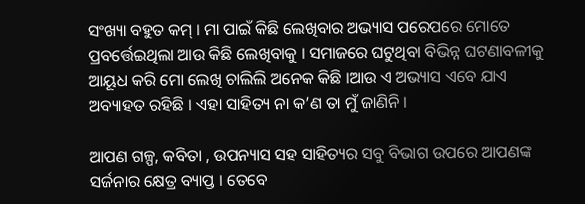ସଂଖ୍ୟା ବହୁତ କମ୍ । ମା ପାଇଁ କିଛି ଲେଖିବାର ଅଭ୍ୟାସ ପରେପରେ ମୋତେ ପ୍ରବର୍ତ୍ତେଇଥିଲା ଆଉ କିଛି ଲେଖିବାକୁ । ସମାଜରେ ଘଟୁଥିବା ବିଭିନ୍ନ ଘଟଣାବଳୀକୁ ଆୟୂଧ କରି ମୋ ଲେଖି ଚାଲିଲି ଅନେକ କିଛି ।ଆଉ ଏ ଅଭ୍ୟାସ ଏବେ ଯାଏ ଅବ୍ୟାହତ ରହିଛି । ଏହା ସାହିତ୍ୟ ନା କ’ଣ ତା ମୁଁ ଜାଣିନି ।

ଆପଣ ଗଳ୍ପ, କବିତା , ଉପନ୍ୟାସ ସହ ସାହିତ୍ୟର ସବୁ ବିଭାଗ ଉପରେ ଆପଣଙ୍କ ସର୍ଜନାର କ୍ଷେତ୍ର ବ୍ୟାପ୍ତ । ତେବେ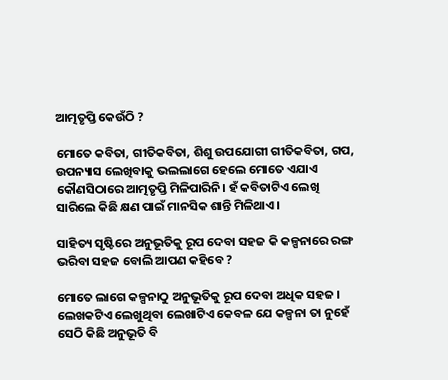ଆତ୍ମତୃପ୍ତି କେଉଁଠି ?

ମୋତେ କବିତା, ଗୀତିକବିତା, ଶିଶୁ ଉପଯୋଗୀ ଗୀତିକବିତା, ଗପ, ଉପନ୍ୟାସ ଲେଖିବାକୁ ଭଲଲାଗେ ହେଲେ ମୋତେ ଏଯାଏ କୌଣସିଠାରେ ଆତ୍ମତୃପ୍ତି ମିଳିପାରିନି। ହଁ କବିତାଟିଏ ଲେଖି ସାରିଲେ କିଛି କ୍ଷଣ ପାଇଁ ମାନସିକ ଶାନ୍ତି ମିଳିଥାଏ।

ସାହିତ୍ୟ ସୃଷ୍ଟିରେ ଅନୁଭୂତିକୁ ରୂପ ଦେବା ସହଜ କି କଳ୍ପନାରେ ରଙ୍ଗ ଭରିବା ସହଜ ବୋଲି ଆପଣ କହିବେ ?

ମୋତେ ଲାଗେ କଳ୍ପନାଠୁ ଅନୁଭୂତିକୁ ରୂପ ଦେବା ଅଧିକ ସହଜ । ଲେଖକଟିଏ ଲେଖୁଥିବା ଲେଖାଟିଏ କେବଳ ଯେ କଳ୍ପନା ତା ନୁହେଁ ସେଠି କିଛି ଅନୁଭୂତି ବି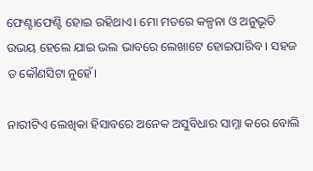ଫେଣ୍ଟାଫେଣ୍ଟି ହୋଇ ରହିଥାଏ। ମୋ ମତରେ କଳ୍ପନା ଓ ଅନୁଭୂତି ଉଭୟ ହେଲେ ଯାଇ ଭଲ ଭାବରେ ଲେଖାଟେ ହୋଇପାରିବ । ସହଜ ତ କୌଣସିଟା ନୁହେଁ।

ନାରୀଟିଏ ଲେଖିକା ହିସାବରେ ଅନେକ ଅସୁବିଧାର ସାମ୍ନା କରେ ବୋଲି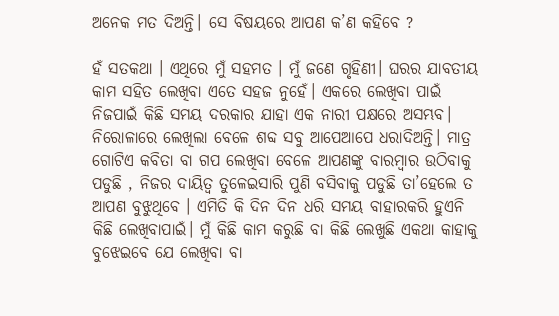ଅନେକ ମତ ଦିଅନ୍ତି। ସେ ବିଷୟରେ ଆପଣ କ’ଣ କହିବେ ?

ହଁ ସତକଥା । ଏଥିରେ ମୁଁ ସହମତ । ମୁଁ ଜଣେ ଗୃହିଣୀ। ଘରର ଯାବତୀୟ କାମ ସହିତ ଲେଖିବା ଏତେ ସହଜ ନୁହେଁ। ଏକରେ ଲେଖିବା ପାଇଁ ନିଜପାଇଁ କିଛି ସମୟ ଦରକାର ଯାହା ଏକ ନାରୀ ପକ୍ଷରେ ଅସମ୍ଭବ। ନିରୋଳାରେ ଲେଖିଲା ବେଳେ ଶବ୍ଦ ସବୁ ଆପେଆପେ ଧରାଦିଅନ୍ତି। ମାତ୍ର ଗୋଟିଏ କବିତା ବା ଗପ ଲେଖିବା ବେଳେ ଆପଣଙ୍କୁ ବାରମ୍ୱାର ଉଠିବାକୁ ପଡୁଛି , ନିଜର ଦାୟିତ୍ଵ ତୁଳେଇସାରି ପୁଣି ବସିବାକୁ ପଡୁଛି ତା’ହେଲେ ତ ଆପଣ ବୁଝୁଥିବେ । ଏମିତି କି ଦିନ ଦିନ ଧରି ସମୟ ବାହାରକରି ହୁଏନି କିଛି ଲେଖିବାପାଇଁ। ମୁଁ କିଛି କାମ କରୁଛି ବା କିଛି ଲେଖୁଛି ଏକଥା କାହାକୁ ବୁଝେଇବେ ଯେ ଲେଖିବା ବା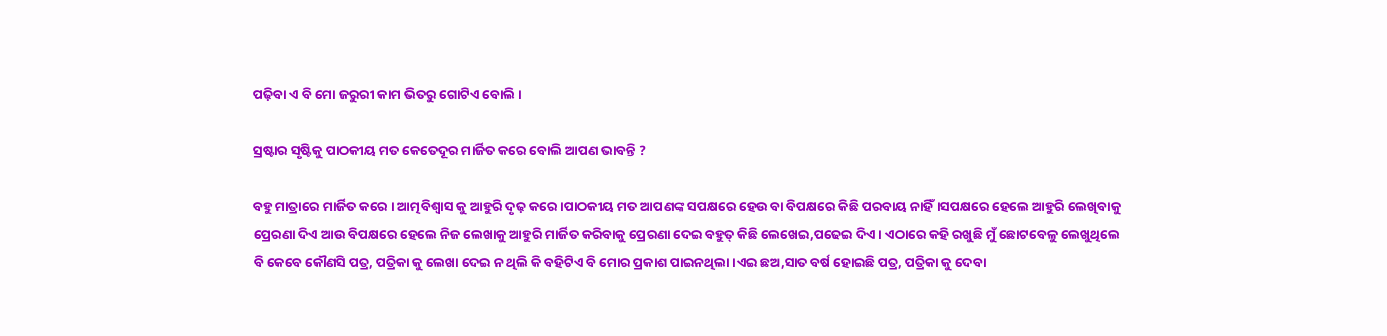ପଢ଼ିବା ଏ ବି ମୋ ଜରୁରୀ କାମ ଭିତରୁ ଗୋଟିଏ ବୋଲି ।

ସ୍ରଷ୍ଟାର ସୃଷ୍ଟିକୁ ପାଠକୀୟ ମତ କେତେଦୂର ମାର୍ଜିତ କରେ ବୋଲି ଆପଣ ଭାବନ୍ତି ?

ବହୁ ମାତ୍ରାରେ ମାର୍ଜିତ କରେ । ଆତ୍ମବିଶ୍ବାସ କୁ ଆହୁରି ଦୃଢ଼ କରେ ।ପାଠକୀୟ ମତ ଆପଣଙ୍କ ସପକ୍ଷରେ ହେଉ ବା ବିପକ୍ଷରେ କିଛି ପରବାୟ ନାହିଁ।ସପକ୍ଷରେ ହେଲେ ଆହୁରି ଲେଖିବାକୁ ପ୍ରେରଣା ଦିଏ ଆଉ ବିପକ୍ଷରେ ହେଲେ ନିଜ ଲେଖାକୁ ଆହୁରି ମାର୍ଜିତ କରିବାକୁ ପ୍ରେରଣା ଦେଇ ବହୁତ୍ କିଛି ଲେଖେଇ,ପଢେଇ ଦିଏ । ଏଠାରେ କହି ରଖୁଛି ମୁଁ ଛୋଟବେଳୁ ଲେଖୁଥିଲେ ବି କେବେ କୌଣସି ପତ୍ର, ପତ୍ରିକା କୁ ଲେଖା ଦେଇ ନ ଥିଲି କି ବହିଟିଏ ବି ମୋର ପ୍ରକାଶ ପାଇନଥିଲା ।ଏଇ ଛଅ,ସାତ ବର୍ଷ ହୋଇଛି ପତ୍ର, ପତ୍ରିକା କୁ ଦେବା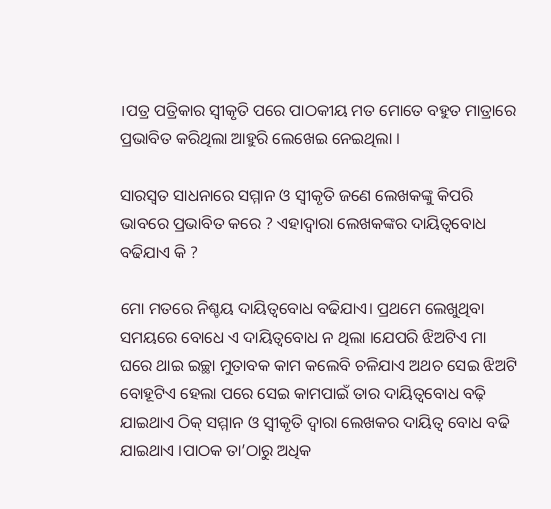।ପତ୍ର ପତ୍ରିକାର ସ୍ଵୀକୃତି ପରେ ପାଠକୀୟ ମତ ମୋତେ ବହୁତ ମାତ୍ରାରେ ପ୍ରଭାବିତ କରିଥିଲା ଆହୁରି ଲେଖେଇ ନେଇଥିଲା ।

ସାରସ୍ୱତ ସାଧନାରେ ସମ୍ମାନ ଓ ସ୍ୱୀକୃତି ଜଣେ ଲେଖକଙ୍କୁ କିପରି ଭାବରେ ପ୍ରଭାବିତ କରେ ? ଏହାଦ୍ୱାରା ଲେଖକଙ୍କର ଦାୟିତ୍ୱବୋଧ ବଢିଯାଏ କି ?

ମୋ ମତରେ ନିଶ୍ଚୟ ଦାୟିତ୍ଵବୋଧ ବଢିଯାଏ। ପ୍ରଥମେ ଲେଖୁଥିବା ସମୟରେ ବୋଧେ ଏ ଦାୟିତ୍ଵବୋଧ ନ ଥିଲା ।ଯେପରି ଝିଅଟିଏ ମା ଘରେ ଥାଇ ଇଚ୍ଛା ମୁତାବକ କାମ କଲେବି ଚଳିଯାଏ ଅଥଚ ସେଇ ଝିଅଟି ବୋହୂଟିଏ ହେଲା ପରେ ସେଇ କାମପାଇଁ ତାର ଦାୟିତ୍ବବୋଧ ବଢ଼ି ଯାଇଥାଏ ଠିକ୍ ସମ୍ମାନ ଓ ସ୍ଵୀକୃତି ଦ୍ଵାରା ଲେଖକର ଦାୟିତ୍ଵ ବୋଧ ବଢି ଯାଇଥାଏ ।ପାଠକ ତା’ଠାରୁ ଅଧିକ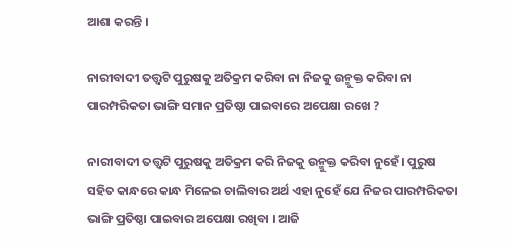ଆଶା କରନ୍ତି ।

ନାରୀବାଦୀ ତତ୍ତ୍ବଟି ପୁରୁଷକୁ ଅତିକ୍ରମ କରିବା ନା ନିଜକୁ ଉନ୍ମୁକ୍ତ କରିବା ନା ପାରମ୍ପରିକତା ଭାଙ୍ଗି ସମାନ ପ୍ରତିଷ୍ଠା ପାଇବାରେ ଅପେକ୍ଷା ରଖେ ?

ନାରୀବାଦୀ ତତ୍ତ୍ଵଟି ପୁରୁଷକୁ ଅତିକ୍ରମ କରି ନିଜକୁ ଉନ୍ମୁକ୍ତ କରିବା ନୁହେଁ। ପୁରୁଷ ସହିତ କାନ୍ଧରେ କାନ୍ଧ ମିଳେଇ ଚାଲିବାର ଅର୍ଥ ଏହା ନୁହେଁ ଯେ ନିଜର ପାରମ୍ପରିକତା ଭାଙ୍ଗି ପ୍ରତିଷ୍ଠା ପାଇବାର ଅପେକ୍ଷା ରଖିବା । ଆଜି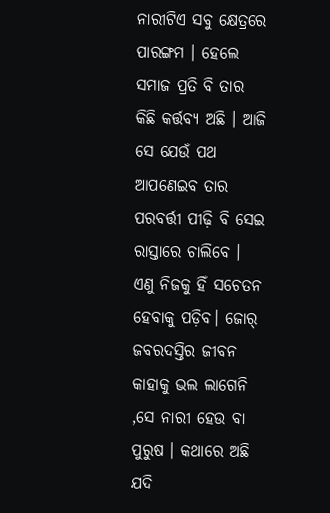ନାରୀଟିଏ ସବୁ କ୍ଷେତ୍ରରେ ପାରଙ୍ଗମ । ହେଲେ ସମାଜ ପ୍ରତି ବି ତାର କିଛି କର୍ତ୍ତବ୍ୟ ଅଛି । ଆଜି ସେ ଯେଉଁ ପଥ ଆପଣେଇବ ତାର ପରବର୍ତ୍ତୀ ପୀଢ଼ି ବି ସେଇ ରାସ୍ତାରେ ଚାଲିବେ । ଏଣୁ ନିଜକୁ ହିଁ ସଚେତନ ହେବାକୁ ପଡ଼ିବ। ଜୋର୍ ଜବରଦସ୍ତିର ଜୀବନ କାହାକୁ ଭଲ ଲାଗେନି ,ସେ ନାରୀ ହେଉ ବା ପୁରୁଷ । କଥାରେ ଅଛି ଯଦି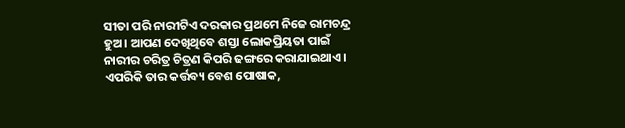ସୀତା ପରି ନାରୀଟିଏ ଦରକାର ପ୍ରଥମେ ନିଜେ ରାମଚନ୍ଦ୍ର ହୁଅ । ଆପଣ ଦେଖିଥିବେ ଶସ୍ତା ଲୋକପ୍ରିୟତା ପାଇଁ ନାରୀର ଚରିତ୍ର ଚିତ୍ରଣ କିପରି ଢଙ୍ଗରେ କରାଯାଇଥାଏ। ଏପରିକି ତାର କର୍ତ୍ତବ୍ୟ ବେଶ ପୋଷାକ,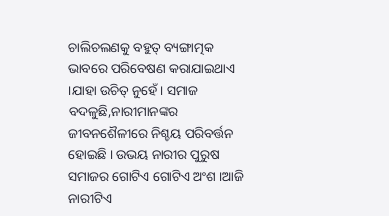ଚାଲିଚଲଣକୁ ବହୁତ୍ ବ୍ୟଙ୍ଗାତ୍ମକ ଭାବରେ ପରିବେଷଣ କରାଯାଇଥାଏ ।ଯାହା ଉଚିତ୍ ନୁହେଁ। ସମାଜ ବଦଳୁଛି,ନାରୀମାନଙ୍କର ଜୀବନଶୈଳୀରେ ନିଶ୍ଚୟ ପରିବର୍ତ୍ତନ ହୋଇଛି । ଉଭୟ ନାରୀର ପୁରୁଷ ସମାଜର ଗୋଟିଏ ଗୋଟିଏ ଅଂଶ ।ଆଜି ନାରୀଟିଏ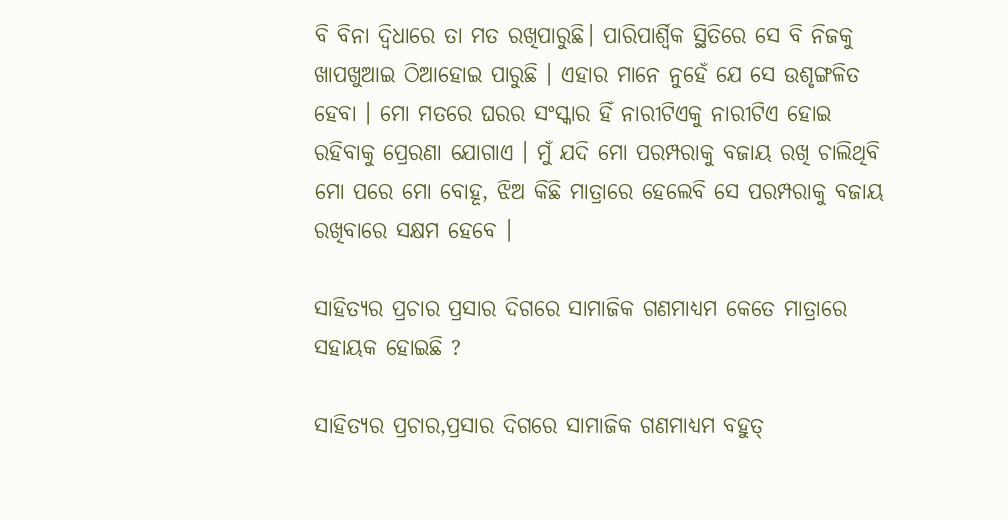ବି ବିନା ଦ୍ବିଧାରେ ତା ମତ ରଖିପାରୁଛି। ପାରିପାର୍ଶ୍ବିକ ସ୍ଥିତିରେ ସେ ବି ନିଜକୁ ଖାପଖୁଆଇ ଠିଆହୋଇ ପାରୁଛି । ଏହାର ମାନେ ନୁହେଁ ଯେ ସେ ଉଶୃଙ୍ଗଳିତ ହେବା । ମୋ ମତରେ ଘରର ସଂସ୍କାର ହିଁ ନାରୀଟିଏକୁ ନାରୀଟିଏ ହୋଇ ରହିବାକୁ ପ୍ରେରଣା ଯୋଗାଏ । ମୁଁ ଯଦି ମୋ ପରମ୍ପରାକୁ ବଜାୟ ରଖି ଚାଲିଥିବି ମୋ ପରେ ମୋ ବୋହୂ, ଝିଅ କିଛି ମାତ୍ରାରେ ହେଲେବି ସେ ପରମ୍ପରାକୁ ବଜାୟ ରଖିବାରେ ସକ୍ଷମ ହେବେ ।

ସାହିତ୍ୟର ପ୍ରଚାର ପ୍ରସାର ଦିଗରେ ସାମାଜିକ ଗଣମାଧ୍ୟମ କେତେ ମାତ୍ରାରେ ସହାୟକ ହୋଇଛି ?

ସାହିତ୍ୟର ପ୍ରଚାର,ପ୍ରସାର ଦିଗରେ ସାମାଜିକ ଗଣମାଧ୍ୟମ ବହୁତ୍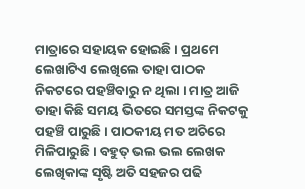ମାତ୍ରାରେ ସହାୟକ ହୋଇଛି । ପ୍ରଥମେ ଲେଖାଟିଏ ଲେଖିଲେ ତାହା ପାଠକ ନିକଟରେ ପହଞ୍ଚିବାରୁ ନ ଥିଲା । ମାତ୍ର ଆଜି ତାହା କିଛି ସମୟ ଭିତରେ ସମସ୍ତଙ୍କ ନିକଟକୁ ପହଞ୍ଚି ପାରୁଛି । ପାଠକୀୟ ମତ ଅଚିରେ ମିଳିପାରୁଛି । ବହୁତ୍ ଭଲ ଭଲ ଲେଖକ ଲେଖିକାଙ୍କ ସୃଷ୍ଟି ଅତି ସହଜର ପଢି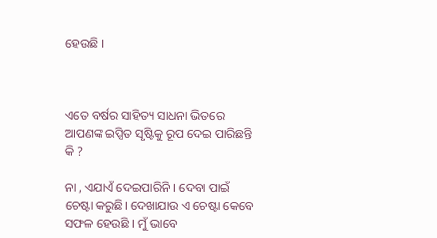ହେଉଛି ।



ଏତେ ବର୍ଷର ସାହିତ୍ୟ ସାଧନା ଭିତରେ ଆପଣଙ୍କ ଇପ୍ସିତ ସୃଷ୍ଟିକୁ ରୂପ ଦେଇ ପାରିଛନ୍ତି କି ?

ନା , ଏଯାଏଁ ଦେଇ‌ପାରିନି । ଦେବା ପାଇଁ ଚେଷ୍ଟା କରୁଛି। ଦେଖାଯାଉ ଏ ଚେଷ୍ଟା କେବେ ସଫଳ ହେଉଛି । ମୁଁ ଭାବେ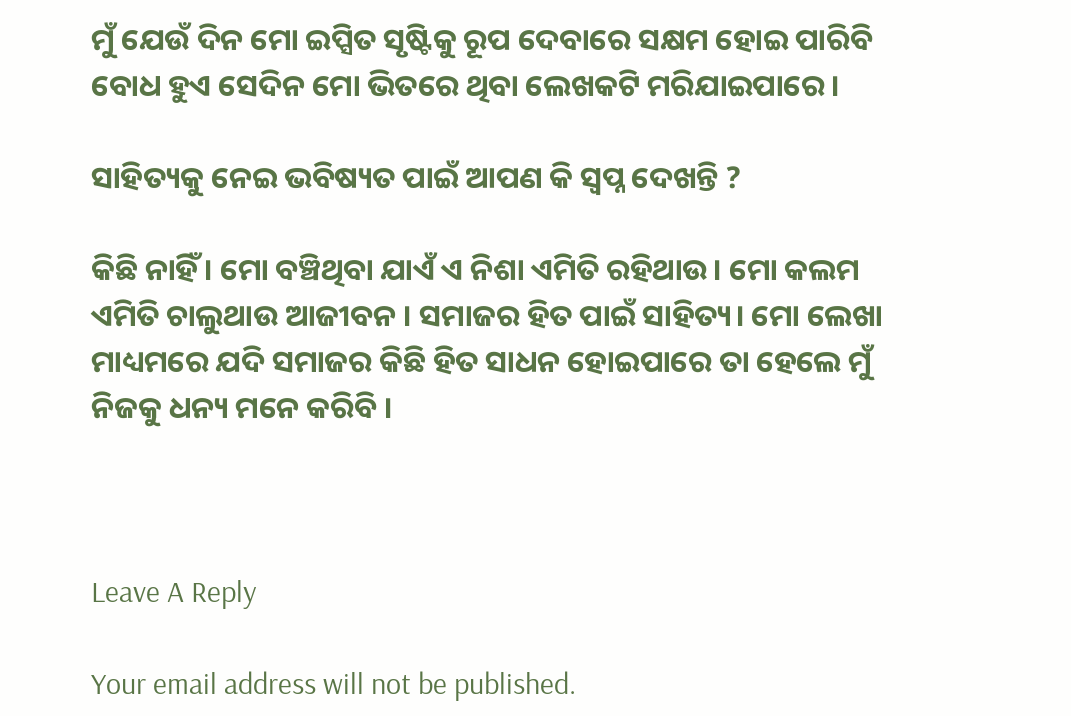ମୁଁ ଯେଉଁ ଦିନ ମୋ ଇପ୍ସିତ ସୃଷ୍ଟିକୁ ରୂପ ଦେବାରେ ସକ୍ଷମ ହୋଇ ପାରିବି ବୋଧ ହୁଏ ସେଦିନ ମୋ ଭିତରେ ଥିବା ଲେଖକଟି ମରିଯାଇପାରେ ।

ସାହିତ୍ୟକୁ ନେଇ ଭବିଷ୍ୟତ ପାଇଁ ଆପଣ କି ସ୍ୱପ୍ନ ଦେଖନ୍ତି ?

କିଛି ନାହିଁ । ମୋ ବଞ୍ଚିଥିବା ଯାଏଁ ଏ‌ ନିଶା ଏମିତି ରହିଥାଉ। ମୋ କଲମ ଏମିତି ଚାଲୁଥାଉ ଆଜୀବନ । ସମାଜର ହିତ ପାଇଁ ସାହିତ୍ୟ। ମୋ ଲେଖା ମାଧ୍ୟମରେ ଯଦି ସମାଜର କିଛି ହିତ ସାଧନ ହୋଇପାରେ ତା ହେଲେ ମୁଁ ନିଜକୁ ଧନ୍ୟ ମନେ କରିବି ।



Leave A Reply

Your email address will not be published.